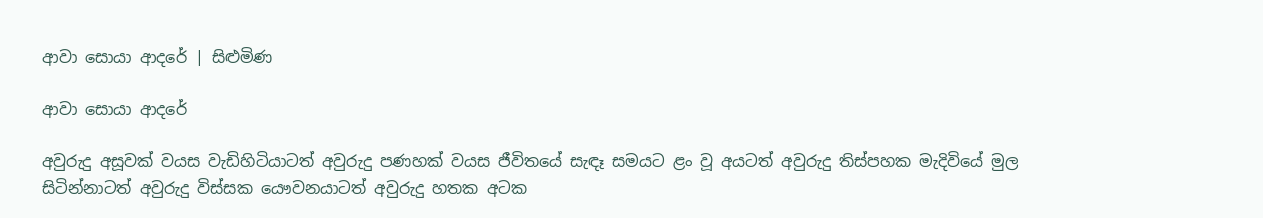ආවා සොයා ආදරේ | සිළුමිණ

ආවා සොයා ආදරේ

අවුරුදු අසූවක් වයස වැඩිහිටියාටත් අවුරුදු පණහක් වයස ජීවිතයේ සැඳෑ සමයට ළං වූ අයටත් අවුරුදු තිස්පහක මැදිවියේ මුල සිටින්නාටත් අවුරුදු විස්සක යෞවනයාටත් අවුරුදු හතක අටක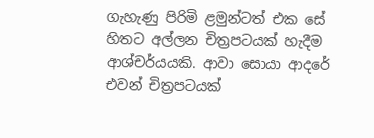ගැහැණු පිරිමි ළමුන්ටත් එක සේ හිතට අල්ලන චිත්‍රපටයක් හැදීම ආශ්චර්යයකි. ආවා සොයා ආදරේ එවන් චිත්‍රපටයක්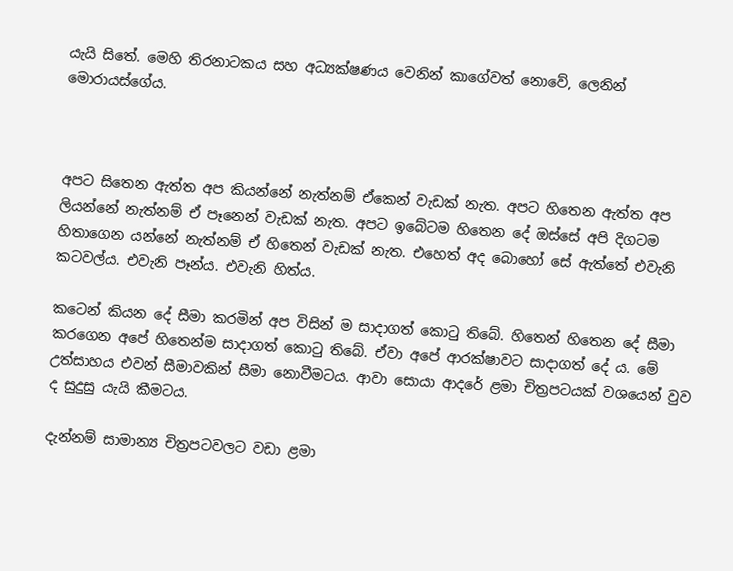යැයි සිතේ. මෙහි තිරනාටකය සහ අධ්‍යක්ෂණය වෙනින් කාගේවත් නොවේ, ලෙනින් මොරායස්ගේය.



අපට සිතෙන ඇත්ත අප කියන්නේ නැත්නම් ඒකෙන් වැඩක් නැත. අපට හිතෙන ඇත්ත අප ලියන්නේ නැත්නම් ඒ පෑනෙන් වැඩක් නැත. අපට ඉබේටම හිතෙන දේ ඔස්සේ අපි දිගටම හිතාගෙන යන්නේ නැත්නම් ඒ හිතෙන් වැඩක් නැත. එහෙත් අද බොහෝ සේ ඇත්තේ එවැනි කටවල්ය. එවැනි පෑන්ය. එවැනි හිත්ය.

කටෙන් කියන දේ සීමා කරමින් අප විසින් ම සාදාගත් කොටු තිබේ. හිතෙන් හිතෙන දේ සීමා කරගෙන අපේ හිතෙන්ම සාදාගත් කොටු තිබේ. ඒවා අපේ ආරක්ෂාවට සාදාගත් දේ ය. මේ උත්සාහය එවන් සීමාවකින් සීමා නොවීමටය. ආවා සොයා ආදරේ ළමා චිත්‍රපටයක් වශයෙන් වුව ද සුදුසු යැයි කීමටය.

දැන්නම් සාමාන්‍ය චිත්‍රපටවලට වඩා ළමා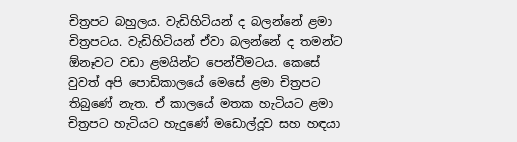චිත්‍රපට බහුලය. වැඩිහිටියන් ද බලන්නේ ළමා චිත්‍රපටය. වැඩිහිටියන් ඒවා බලන්නේ ද තමන්ට ඕනෑවට වඩා ළමයින්ට පෙන්වීමටය. කෙසේ වුවත් අපි පොඩිකාලයේ මෙසේ ළමා චිත්‍රපට තිබුණේ නැත. ඒ කාලයේ මතක හැටියට ළමා චිත්‍රපට හැටියට හැදුණේ මඩොල්දූව සහ හඳයා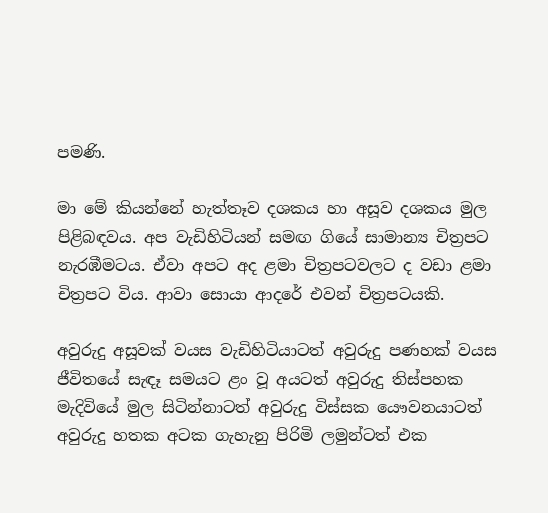පමණි.

මා මේ කියන්නේ හැත්තෑව දශකය හා අසූව දශකය මුල පිළිබඳවය. අප වැඩිහිටියන් සමඟ ගියේ සාමාන්‍ය චිත්‍රපට නැරඹීමටය. ඒවා අපට අද ළමා චිත්‍රපටවලට ද වඩා ළමා චිත්‍රපට විය. ආවා සොයා ආදරේ එවන් චිත්‍රපටයකි.

අවුරුදු අසූවක් වයස වැඩිහිටියාටත් අවුරුදු පණහක් වයස ජීවිතයේ සැඳෑ සමයට ළං වූ අයටත් අවුරුදු තිස්පහක මැදිවියේ මුල සිටින්නාටත් අවුරුදු විස්සක යෞවනයාටත් අවුරුදු හතක අටක ගැහැනු පිරිමි ලමුන්ටත් එක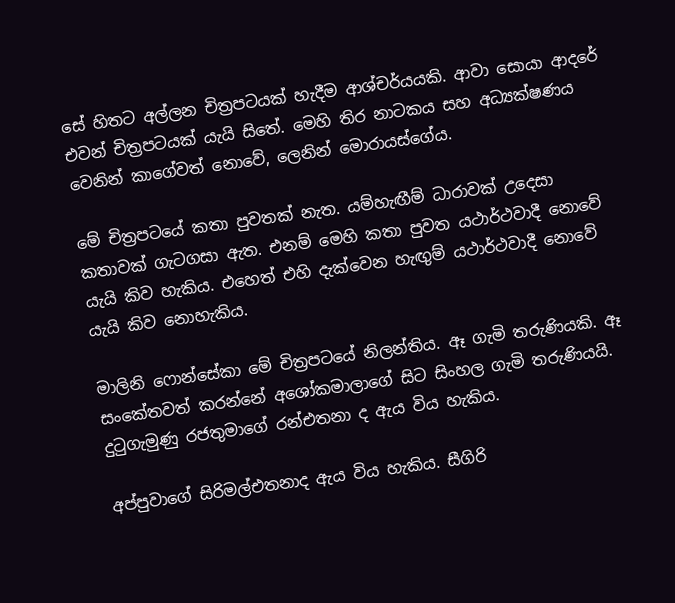සේ හිතට අල්ලන චිත්‍රපටයක් හැදීම ආශ්චර්යයකි. ආවා සොයා ආදරේ එවන් චිත්‍රපටයක් යැයි සිතේ. මෙහි තිර නාටකය සහ අධ්‍යක්ෂණය වෙනින් කාගේවත් නොවේ, ලෙනින් මොරායස්ගේය.

මේ චිත්‍රපටයේ කතා පුවතක් නැත. යම්හැඟීම් ධාරාවක් උදෙසා කතාවක් ගැටගසා ඇත. එනම් මෙහි කතා පුවත යථාර්ථවාදී නොවේ යැයි කිව හැකිය. එහෙත් එහි දැක්වෙන හැඟුම් යථාර්ථවාදී නොවේ යැයි කිව නොහැකිය.

මාලිනි ෆොන්සේකා මේ චිත්‍රපටයේ නිලන්තිය. ඈ ගැමි තරුණියකි. ඈ සංකේතවත් කරන්නේ අශෝකමාලාගේ සිට සිංහල ගැමි තරුණියයි. දුටුගැමුණු රජතුමාගේ රන්එතනා ද ඇය විය හැකිය.

අප්පුවාගේ සිරිමල්එතනාද ඇය විය හැකිය. සීගිරි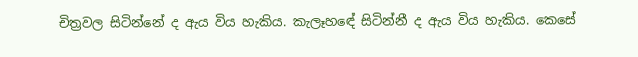චිත්‍රවල සිටින්නේ ද ඇය විය හැකිය. කැලෑහඳේ සිටින්නී ද ඇය විය හැකිය. කෙසේ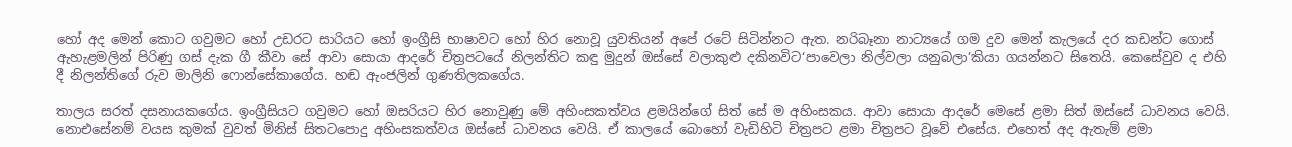හෝ අද මෙන් කොට ගවුමට හෝ උඩරට සාරියට හෝ ඉංග්‍රීසි භාෂාවට හෝ හිර නොවූ යුවතියන් අපේ රටේ සිටින්නට ඇත. නරිබෑනා නාට්‍යයේ ගම දුව මෙන් කැලයේ දර කඩන්ට ගොස් ඇහැළමලින් පිරිණු ගස් දැක ගී කීවා සේ ආවා සොයා ආදරේ චිත්‍රපටයේ නිලන්තිට කඳු මුදුන් ඔස්සේ වලාකුළු දකිනවිට‘පාවෙලා නිල්වලා යනුබලා’කියා ගයන්නට සිතෙයි. කෙසේවුව ද එහි දී නිලන්තිගේ රුව මාලිනි ෆොන්සේකාගේය. හඬ ඇංජලින් ගුණතිලකගේය.

තාලය සරත් දසනායකගේය. ඉංග්‍රීසියට ගවුමට හෝ ඔසරියට හිර නොවුණු මේ අහිංසකත්වය ළමයින්ගේ සිත් සේ ම අහිංසකය. ආවා සොයා ආදරේ මෙසේ ළමා සිත් ඔස්සේ ධාවනය වෙයි. නොඑසේනම් වයස කුමක් වුවත් මිනිස් සිතටපොදු අහිංසකත්වය ඔස්සේ ධාවනය වෙයි. ඒ කාලයේ බොහෝ වැඩිහිටි චිත්‍රපට ළමා චිත්‍රපට වූවේ එසේය. එහෙත් අද ඇතැම් ළමා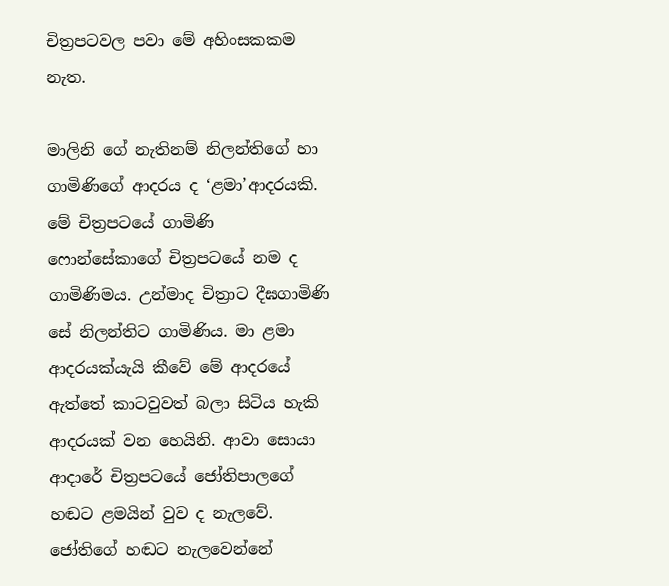චිත්‍රපටවල පවා මේ අහිංසකකම නැත.

මාලිනි ගේ නැතිනම් නිලන්තිගේ හා ගාමිණිගේ ආදරය ද ‘ළමා’ආදරයකි. මේ චිත්‍රපටයේ ගාමිණි ෆොන්සේකාගේ චිත්‍රපටයේ නම ද ගාමිණිමය. උන්මාද චිත්‍රාට දීඝගාමිණි සේ නිලන්තිට ගාමිණිය. මා ළමා ආදරයක්යැයි කීවේ මේ ආදරයේ ඇත්තේ කාටවුවත් බලා සිටිය හැකි ආදරයක් වන හෙයිනි. ආවා සොයා ආදාරේ චිත්‍රපටයේ ජෝතිපාලගේ හඬට ළමයින් වුව ද නැලවේ. ජෝතිගේ හඬට නැලවෙන්නේ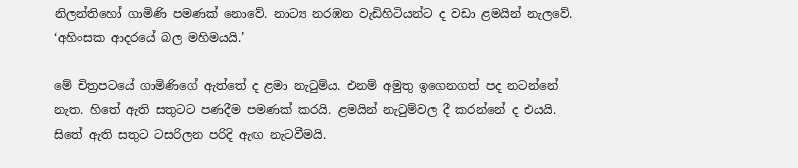නිලන්තිහෝ ගාමිණි පමණක් නොවේ. නාට්‍ය නරඹන වැඩිහිටියන්ට ද වඩා ළමයින් නැලවේ. ‘අහිංසක ආදරයේ බල මහිමයයි.’

මේ චිත්‍රපටයේ ගාමිණිගේ ඇත්තේ ද ළමා නැටුම්ය. එනම් අමුතු ඉගෙනගත් පද නටන්නේ නැත. හිතේ ඇති සතුටට පණදීම පමණක් කරයි. ළමයින් නැටුම්වල දී කරන්නේ ද එයයි. සිතේ ඇති සතුට ටසරිලන පරිදි ඇඟ නැටවීමයි.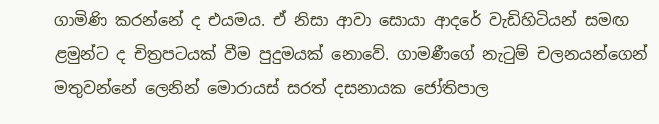ගාමිණි කරන්නේ ද එයමය. ඒ නිසා ආවා සොයා ආදරේ වැඩිහිටියන් සමඟ ළමුන්ට ද චිත්‍රපටයක් වීම පුදුමයක් නොවේ. ගාමණීගේ නැටුම් චලනයන්ගෙන් මතුවන්නේ ලෙනින් මොරායස් සරත් දසනායක ජෝතිපාල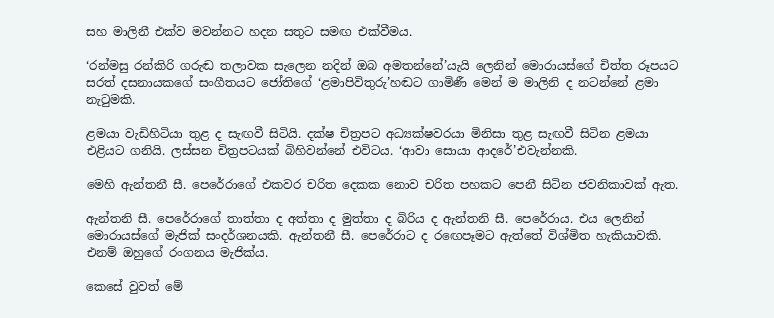සහ මාලිනී එක්ව මවන්නට හදන සතුට සමඟ එක්වීමය.

‘රන්මසු රන්කිරි ගරුඬ තලාවක සැලෙන නදින් ඔබ අමතන්නේ’යැයි ලෙනින් මොරායස්ගේ චිත්ත රූපයට සරත් දසනායකගේ සංගීතයට ජෝතිගේ ‘ළමාපිවිතුරු’හඬට ගාමිණී මෙන් ම මාලිනි ද නටන්නේ ළමා නැටුමකි.

ළමයා වැඩිහිටියා තුළ ද සැඟවී සිටියි. දක්ෂ චිත්‍රපට අධ්‍යක්ෂවරයා මිනිසා තුළ සැඟවී සිටින ළමයා එළියට ගනියි. ලස්සන චිත්‍රපටයක් බිහිවන්නේ එවිටය. ‘ආවා සොයා ආදරේ’එවැන්නකි.

මෙහි ඇන්තනී සී. පෙරේරාගේ එකවර චරිත දෙකක නොව චරිත පහකට පෙනී සිටින ජවනිකාවක් ඇත.

ඇන්තනි සී. පෙරේරාගේ තාත්තා ද අත්තා ද මුත්තා ද බිරිය ද ඇන්තනි සී. පෙරේරාය. එය ලෙනින් මොරායස්ගේ මැජික් සංදර්ශනයකි. ඇන්තනී සී. පෙරේරාට ද රඟෙපෑමට ඇත්තේ විශ්මිත හැකියාවකි. එනම් ඔහුගේ රංගනය මැජික්ය.

කෙසේ වුවත් මේ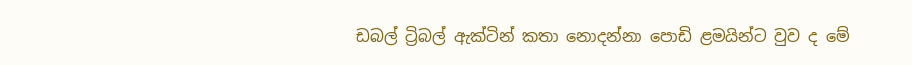ඩබල් ට්‍රිබල් ඇක්ටින් කතා නොදන්නා පොඩි ළමයින්ට වුව ද මේ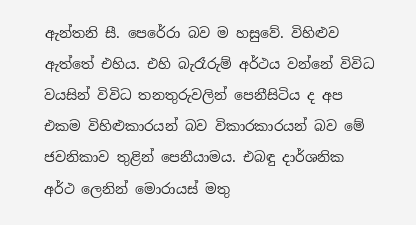ඇන්තනි සී. පෙරේරා බව ම හසුවේ. විහිළුව ඇත්තේ එහිය. එහි බැරෑරුම් අර්ථය වන්නේ විවිධ වයසින් විවිධ තනතුරුවලින් පෙනීසිටිය ද අප එකම විහිළුකාරයන් බව විකාරකාරයන් බව මේ ජවනිකාව තුළින් පෙනීයාමය. එබඳු දාර්ශනික අර්ථ ලෙනින් මොරායස් මතු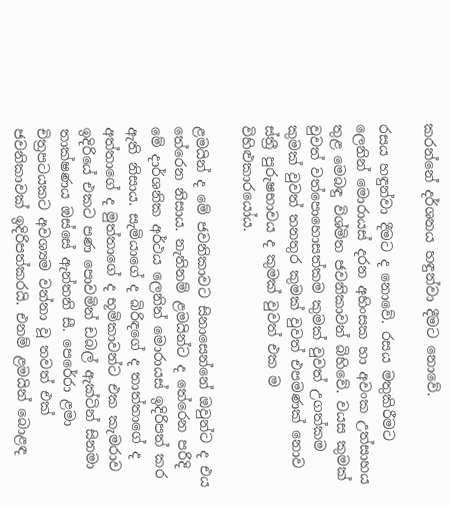කරන්නේ දර්ශනය හඳුන්වා දීමට නොවේ.

රසය හඳුන්වා දීමට ද නොවේ. රසය මතුකිරීමට ලෙනින් මොරායස් දරන අහිංසක හා අවංක උත්සාහය තුළ මෙබඳු විශ්මිත ජවනිකාවන් බිහිවේ. වයස කුමක් වුවත් වත්පොහොසත්කම කුමක් වුවත් උගත්කම කුමක් වුවත් තනතුර කුමක් වුවත් එපමණක් නොව ස්ත්‍රී පුරුෂභාවය ද කුමක් වුවත් එක ම විහිළුකාරයෝය.

ළමයින් ද මේ ජවනිකාවට සිනාසෙන්නේ ඔවුන්ට ද එය තේරෙන නිසාය. නැතිනම් ළමයින්ට ද තේරෙන පරිදි මේ දාර්ශනික අර්ථය ලෙනින් මොරායස් ඉදිරිපත් කර ඇති නිසාය. සැමියාගේ ද බිරිඳගේ ද තාත්තාගේ ද අත්තාගේ ද මුත්තාගේ ද භූමිකාවන්ට එක කැමරාව ඉදිරියේ එකට පණ පොවමින් ඩබල් ඇක්ටින් සිනමා තාක්ෂණය ඔස්සේ ඇන්තනි සී. පෙරේරා ළමා චිත්‍රපටයකට අවශ්‍යම වන්නා වූ තවත් එක් ජවනිකාවක් ඉදිරිපත්කරයි. එනම් ළමයින් බොළඳ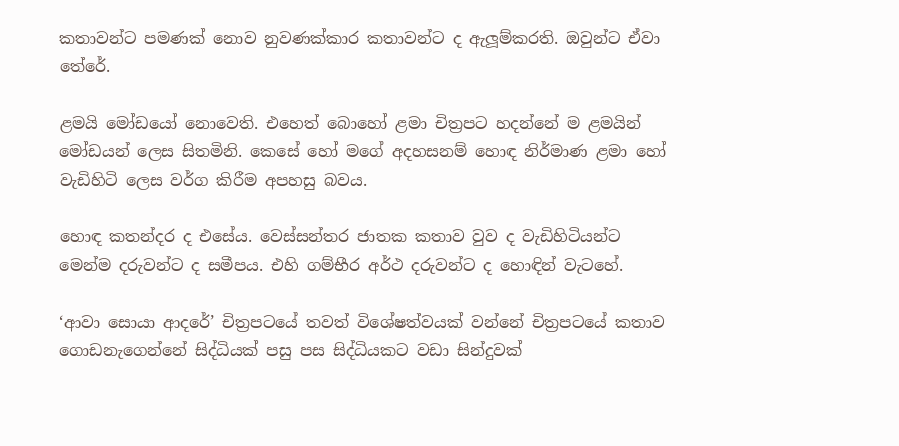කතාවන්ට පමණක් නොව නුවණක්කාර කතාවන්ට ද ඇලූම්කරති. ඔවුන්ට ඒවා තේරේ.

ළමයි මෝඩයෝ නොවෙති. එහෙත් බොහෝ ළමා චිත්‍රපට හදන්නේ ම ළමයින් මෝඩයන් ලෙස සිතමිනි. කෙසේ හෝ මගේ අදහසනම් හොඳ නිර්මාණ ළමා හෝ වැඩිහිටි ලෙස වර්ග කිරීම අපහසු බවය.

හොඳ කතන්දර ද එසේය. වෙස්සන්තර ජාතක කතාව වුව ද වැඩිහිටියන්ට මෙන්ම දරුවන්ට ද සමීපය. එහි ගම්භීර අර්ථ දරුවන්ට ද හොඳින් වැටහේ.

‘ආවා සොයා ආදරේ’ චිත්‍රපටයේ තවත් විශේෂත්වයක් වන්නේ චිත්‍රපටයේ කතාව ගොඩනැගෙන්නේ සිද්ධියක් පසු පස සිද්ධියකට වඩා සින්දුවක්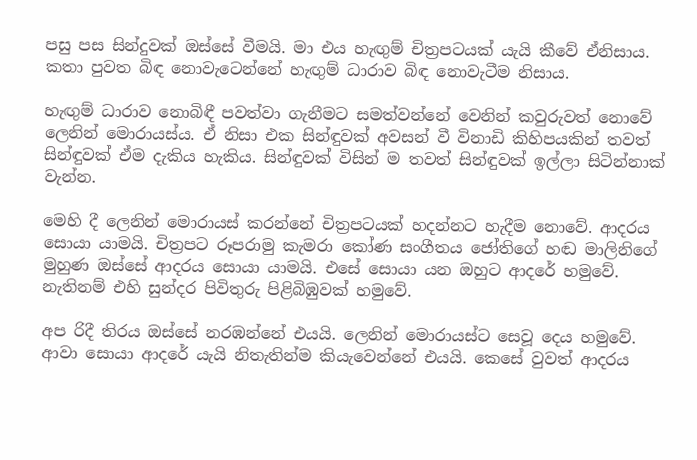පසු පස සින්දුවක් ඔස්සේ වීමයි. මා එය හැඟුම් චිත්‍රපටයක් යැයි කීවේ ඒනිසාය. කතා පුවත බිඳ නොවැටෙන්නේ හැඟුම් ධාරාව බිඳ නොවැටීම නිසාය.

හැඟුම් ධාරාව නොබිඳී පවත්වා ගැනීමට සමත්වන්නේ වෙනින් කවුරුවත් නොවේ ලෙනින් මොරායස්ය. ඒ නිසා එක සින්ඳුවක් අවසන් වී විනාඩි කිහිපයකින් තවත් සින්ඳුවක් ඒම දැකිය හැකිය. සින්ඳුවක් විසින් ම තවත් සින්ඳුවක් ඉල්ලා සිටින්නාක් වැන්න.

මෙහි දී ලෙනින් මොරායස් කරන්නේ චිත්‍රපටයක් හදන්නට හැදීම නොවේ. ආදරය සොයා යාමයි. චිත්‍රපට රූපරාමු කැමරා කෝණ සංගීතය ජෝතිගේ හඬ මාලිනිගේ මුහුණ ඔස්සේ ආදරය සොයා යාමයි. එසේ සොයා යන ඔහුට ආදරේ හමුවේ. නැතිනම් එහි සුන්දර පිවිතුරු පිළිබිඹුවක් හමුවේ.

අප රිදී තිරය ඔස්සේ නරඹන්නේ එයයි. ලෙනින් මොරායස්ට සෙවූ දෙය හමුවේ. ආවා සොයා ආදරේ යැයි නිතැතින්ම කියැවෙන්නේ එයයි. කෙසේ වුවත් ආදරය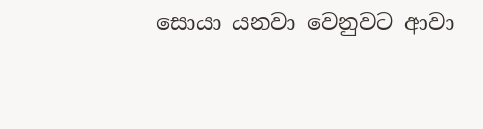සොයා යනවා වෙනුවට ආවා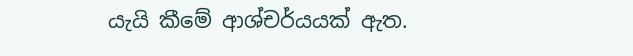යැයි කීමේ ආශ්චර්යයක් ඇත.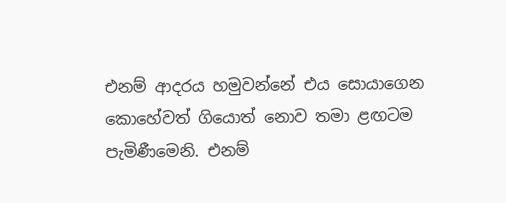එනම් ආදරය හමුවන්නේ එය සොයාගෙන කොහේවත් ගියොත් නොව තමා ළඟටම පැමිණීමෙනි. එනම්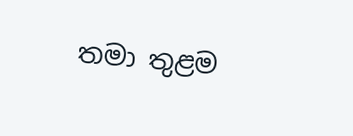තමා තුළම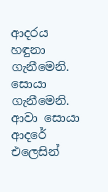ආදරය හඳුනා ගැනීමෙනි. සොයා ගැනීමෙනි. ආවා සොයා ආදරේ එලෙසින්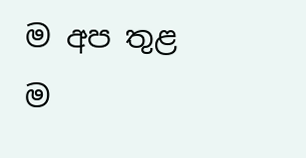ම අප තුළ ම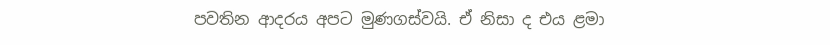පවතින ආදරය අපට මුණගස්වයි. ඒ නිසා ද එය ළමා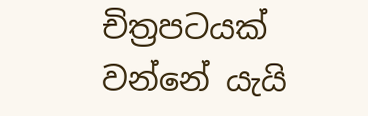චිත්‍රපටයක් වන්නේ යැයි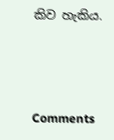කිව හැකිය.



Comments